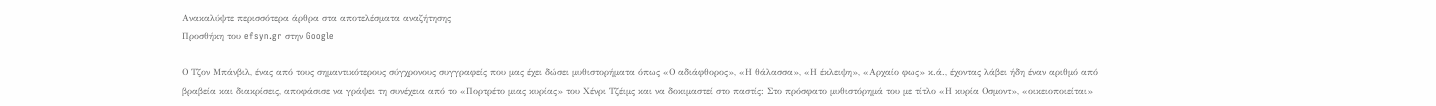Ανακαλύψτε περισσότερα άρθρα στα αποτελέσματα αναζήτησης
Προσθήκη του efsyn.gr στην Google

Ο Τζον Μπάνβιλ, ένας από τους σημαντικότερους σύγχρονους συγγραφείς που μας έχει δώσει μυθιστορήματα όπως «Ο αδιάφθορος», «Η θάλασσα», «Η έκλειψη», «Αρχαίο φως» κ.ά., έχοντας λάβει ήδη έναν αριθμό από βραβεία και διακρίσεις, αποφάσισε να γράψει τη συνέχεια από το «Πορτρέτο μιας κυρίας» του Χένρι Τζέιμς και να δοκιμαστεί στο παστίς: Στο πρόσφατο μυθιστόρημά του με τίτλο «Η κυρία Οσμοντ», «οικειοποιείται»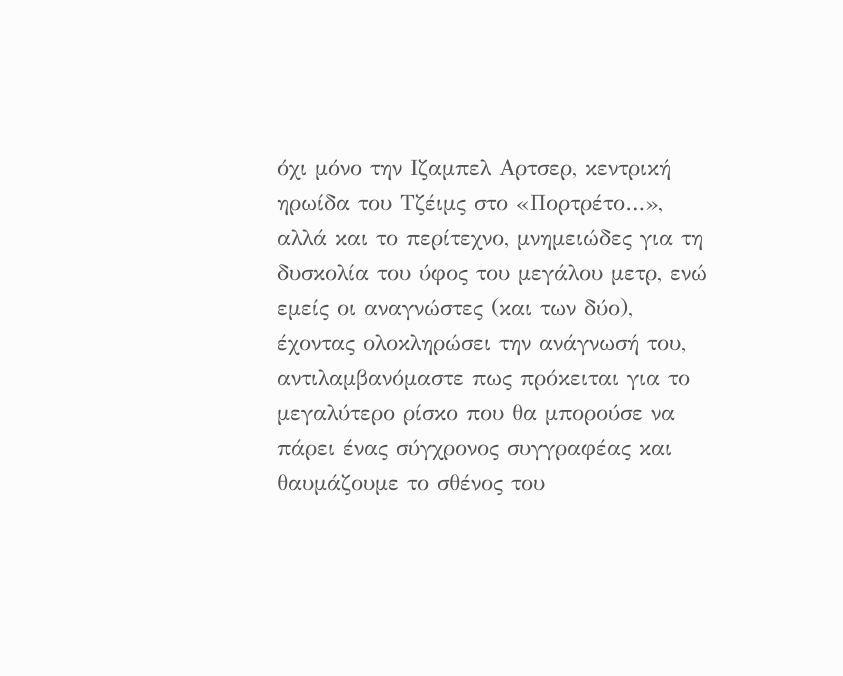όχι μόνο την Ιζαμπελ Αρτσερ, κεντρική ηρωίδα του Τζέιμς στο «Πορτρέτο…», αλλά και το περίτεχνο, μνημειώδες για τη δυσκολία του ύφος του μεγάλου μετρ, ενώ εμείς οι αναγνώστες (και των δύο), έχοντας ολοκληρώσει την ανάγνωσή του, αντιλαμβανόμαστε πως πρόκειται για το μεγαλύτερο ρίσκο που θα μπορούσε να πάρει ένας σύγχρονος συγγραφέας και θαυμάζουμε το σθένος του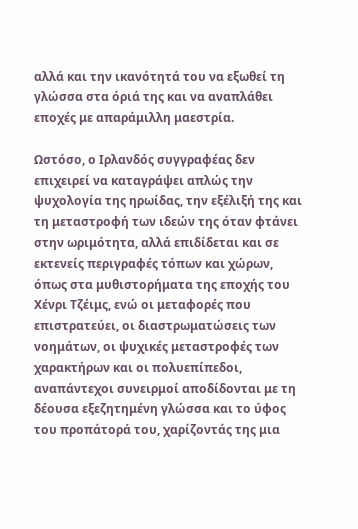αλλά και την ικανότητά του να εξωθεί τη γλώσσα στα όριά της και να αναπλάθει εποχές με απαράμιλλη μαεστρία.

Ωστόσο, ο Ιρλανδός συγγραφέας δεν επιχειρεί να καταγράψει απλώς την ψυχολογία της ηρωίδας, την εξέλιξή της και τη μεταστροφή των ιδεών της όταν φτάνει στην ωριμότητα, αλλά επιδίδεται και σε εκτενείς περιγραφές τόπων και χώρων, όπως στα μυθιστορήματα της εποχής του Χένρι Τζέιμς, ενώ οι μεταφορές που επιστρατεύει, οι διαστρωματώσεις των νοημάτων, οι ψυχικές μεταστροφές των χαρακτήρων και οι πολυεπίπεδοι, αναπάντεχοι συνειρμοί αποδίδονται με τη δέουσα εξεζητημένη γλώσσα και το ύφος του προπάτορά του, χαρίζοντάς της μια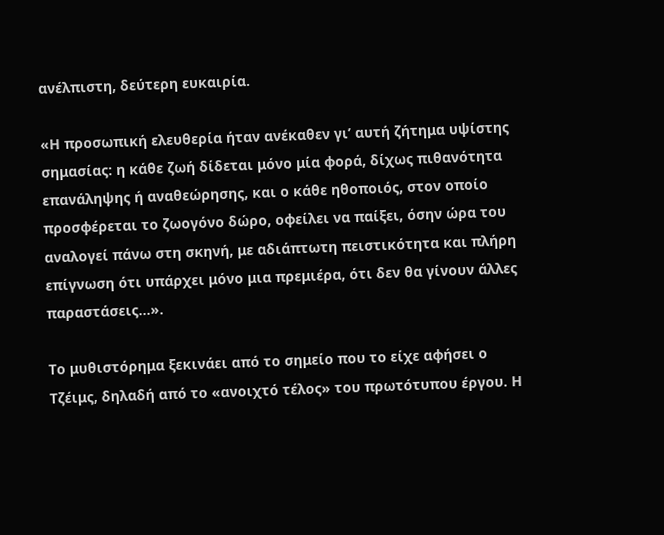ανέλπιστη, δεύτερη ευκαιρία.

«Η προσωπική ελευθερία ήταν ανέκαθεν γι’ αυτή ζήτημα υψίστης σημασίας: η κάθε ζωή δίδεται μόνο μία φορά, δίχως πιθανότητα επανάληψης ή αναθεώρησης, και ο κάθε ηθοποιός, στον οποίο προσφέρεται το ζωογόνο δώρο, οφείλει να παίξει, όσην ώρα του αναλογεί πάνω στη σκηνή, με αδιάπτωτη πειστικότητα και πλήρη επίγνωση ότι υπάρχει μόνο μια πρεμιέρα, ότι δεν θα γίνουν άλλες παραστάσεις…».

Το μυθιστόρημα ξεκινάει από το σημείο που το είχε αφήσει ο Τζέιμς, δηλαδή από το «ανοιχτό τέλος» του πρωτότυπου έργου. Η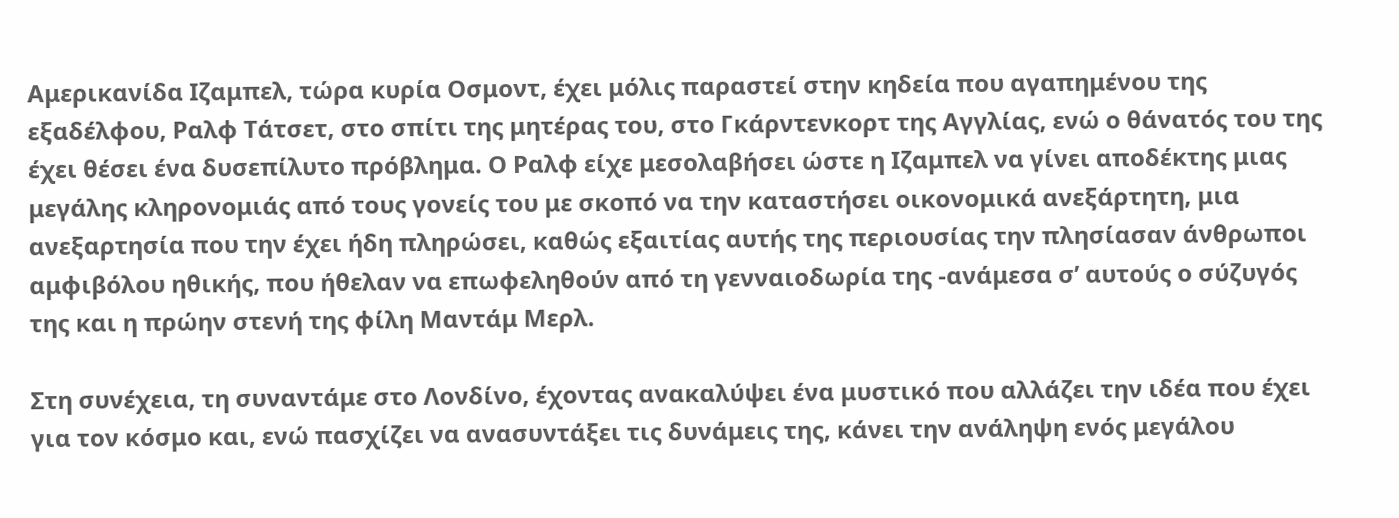Αμερικανίδα Ιζαμπελ, τώρα κυρία Οσμοντ, έχει μόλις παραστεί στην κηδεία που αγαπημένου της εξαδέλφου, Ραλφ Τάτσετ, στο σπίτι της μητέρας του, στο Γκάρντενκορτ της Αγγλίας, ενώ ο θάνατός του της έχει θέσει ένα δυσεπίλυτο πρόβλημα. Ο Ραλφ είχε μεσολαβήσει ώστε η Ιζαμπελ να γίνει αποδέκτης μιας μεγάλης κληρονομιάς από τους γονείς του με σκοπό να την καταστήσει οικονομικά ανεξάρτητη, μια ανεξαρτησία που την έχει ήδη πληρώσει, καθώς εξαιτίας αυτής της περιουσίας την πλησίασαν άνθρωποι αμφιβόλου ηθικής, που ήθελαν να επωφεληθούν από τη γενναιοδωρία της -ανάμεσα σ’ αυτούς ο σύζυγός της και η πρώην στενή της φίλη Μαντάμ Μερλ.

Στη συνέχεια, τη συναντάμε στο Λονδίνο, έχοντας ανακαλύψει ένα μυστικό που αλλάζει την ιδέα που έχει για τον κόσμο και, ενώ πασχίζει να ανασυντάξει τις δυνάμεις της, κάνει την ανάληψη ενός μεγάλου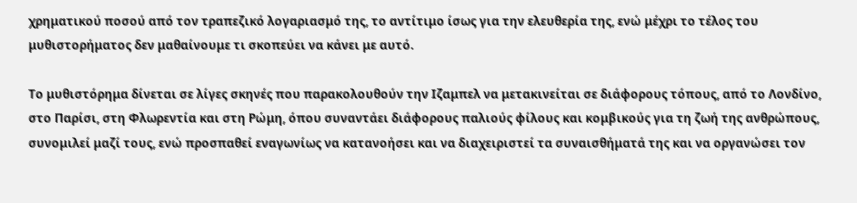χρηματικού ποσού από τον τραπεζικό λογαριασμό της, το αντίτιμο ίσως για την ελευθερία της, ενώ μέχρι το τέλος του μυθιστορήματος δεν μαθαίνουμε τι σκοπεύει να κάνει με αυτό.

Το μυθιστόρημα δίνεται σε λίγες σκηνές που παρακολουθούν την Ιζαμπελ να μετακινείται σε διάφορους τόπους, από το Λονδίνο, στο Παρίσι, στη Φλωρεντία και στη Ρώμη, όπου συναντάει διάφορους παλιούς φίλους και κομβικούς για τη ζωή της ανθρώπους, συνομιλεί μαζί τους, ενώ προσπαθεί εναγωνίως να κατανοήσει και να διαχειριστεί τα συναισθήματά της και να οργανώσει τον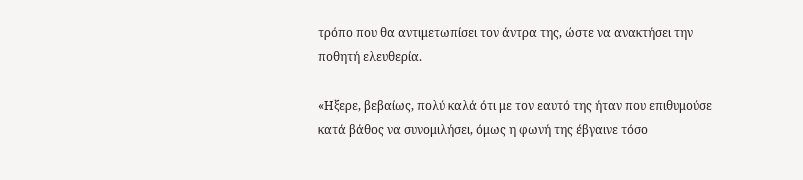τρόπο που θα αντιμετωπίσει τον άντρα της, ώστε να ανακτήσει την ποθητή ελευθερία.

«Ηξερε, βεβαίως, πολύ καλά ότι με τον εαυτό της ήταν που επιθυμούσε κατά βάθος να συνομιλήσει, όμως η φωνή της έβγαινε τόσο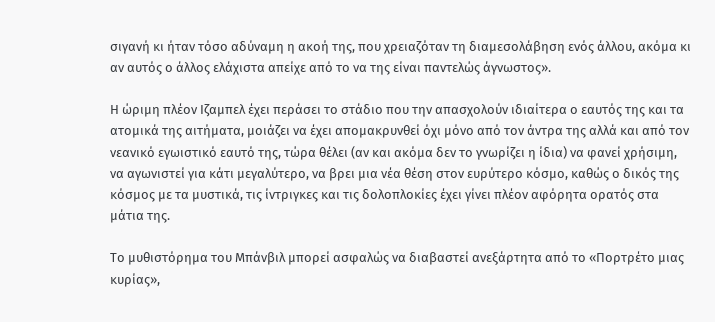σιγανή κι ήταν τόσο αδύναμη η ακοή της, που χρειαζόταν τη διαμεσολάβηση ενός άλλου, ακόμα κι αν αυτός ο άλλος ελάχιστα απείχε από το να της είναι παντελώς άγνωστος».

Η ώριμη πλέον Ιζαμπελ έχει περάσει το στάδιο που την απασχολούν ιδιαίτερα ο εαυτός της και τα ατομικά της αιτήματα, μοιάζει να έχει απομακρυνθεί όχι μόνο από τον άντρα της αλλά και από τον νεανικό εγωιστικό εαυτό της, τώρα θέλει (αν και ακόμα δεν το γνωρίζει η ίδια) να φανεί χρήσιμη, να αγωνιστεί για κάτι μεγαλύτερο, να βρει μια νέα θέση στον ευρύτερο κόσμο, καθώς ο δικός της κόσμος με τα μυστικά, τις ίντριγκες και τις δολοπλοκίες έχει γίνει πλέον αφόρητα ορατός στα μάτια της.

Το μυθιστόρημα του Μπάνβιλ μπορεί ασφαλώς να διαβαστεί ανεξάρτητα από το «Πορτρέτο μιας κυρίας»,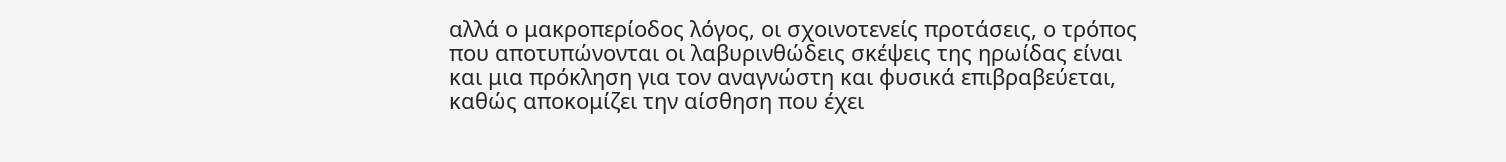αλλά ο μακροπερίοδος λόγος, οι σχοινοτενείς προτάσεις, ο τρόπος που αποτυπώνονται οι λαβυρινθώδεις σκέψεις της ηρωίδας είναι και μια πρόκληση για τον αναγνώστη και φυσικά επιβραβεύεται, καθώς αποκομίζει την αίσθηση που έχει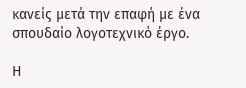κανείς μετά την επαφή με ένα σπουδαίο λογοτεχνικό έργο.

Η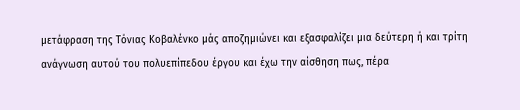μετάφραση της Τόνιας Κοβαλένκο μάς αποζημιώνει και εξασφαλίζει μια δεύτερη ή και τρίτη ανάγνωση αυτού του πολυεπίπεδου έργου και έχω την αίσθηση πως, πέρα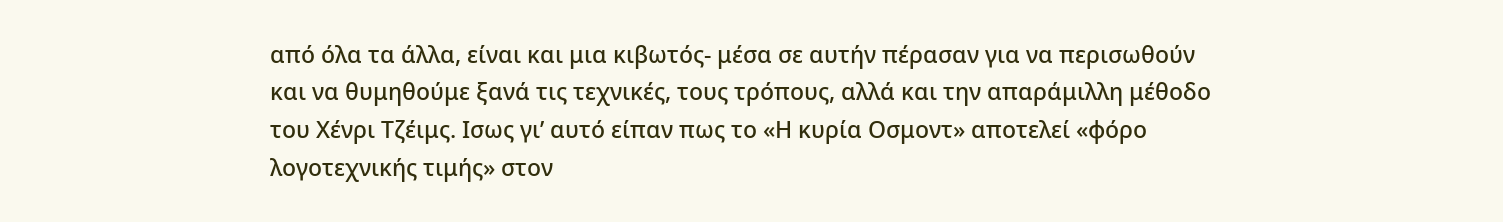από όλα τα άλλα, είναι και μια κιβωτός- μέσα σε αυτήν πέρασαν για να περισωθούν και να θυμηθούμε ξανά τις τεχνικές, τους τρόπους, αλλά και την απαράμιλλη μέθοδο του Χένρι Τζέιμς. Ισως γι’ αυτό είπαν πως το «Η κυρία Οσμοντ» αποτελεί «φόρο λογοτεχνικής τιμής» στον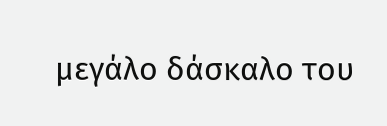μεγάλο δάσκαλο του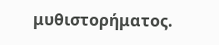μυθιστορήματος.